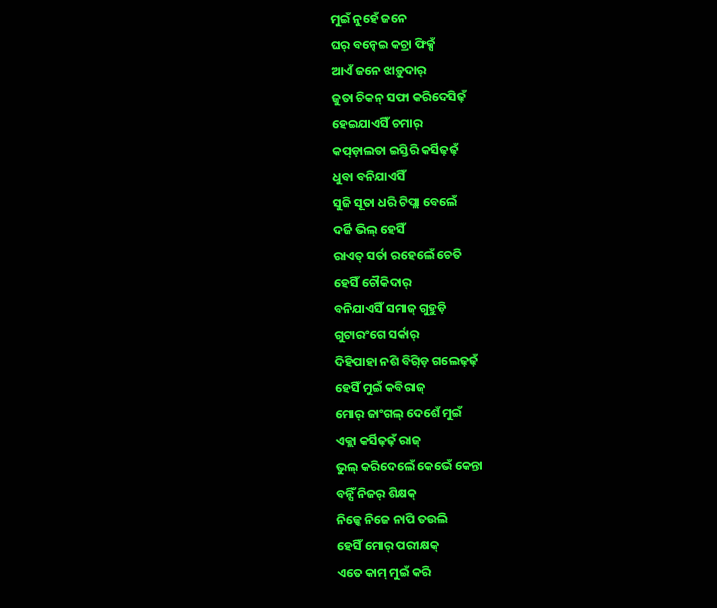ମୁଇଁ ନୁହେଁ ଜନେ
ଘର୍ ବନ୍ଢେଇ କଚ୍ରା ଫିକ୍ସଁ
ଆଏଁ ଜନେ ଝାଡ଼ୁଦାର୍
ଜୁତା ଚିକନ୍ ସଫା କରିଦେସିଢ଼ଁ
ହେଇଯାଏସିଁ ଚମାର୍
କପ୍ଡ଼ାଲତା ଇସ୍ତିରି କର୍ସିଢ଼ଢ଼ଁ
ଧୁବା ବନିଯାଏସିଁ
ସୁଜି ସୂତା ଧରି ଟିପ୍ଲା ବେଲେଁ
ଦର୍ଜି ଭିଲ୍ ହେସିଁ
ରାଏତ୍ ସର୍ତା ରହେଲେଁ ଚେତି
ହେସିଁ ଚୌକିଦାର୍
ବନିଯାଏସିଁ ସମାଜ୍ ଗୁହୁଡ଼ି
ଗୁଟାରଂଗେ ସର୍କାର୍
ଦିହିପାହା ନଶି ବିଗ୍ଡ଼ି ଗଲେଢ଼ଢ଼ଁ
ହେସିଁ ମୁଇଁ କବିରାଜ୍
ମୋର୍ ଜାଂଗଲ୍ ଦେଶେଁ ମୁଇଁ
ଏକ୍ଲା କର୍ସିଢ଼ଢ଼ଁ ରାଜ୍
ଭୁଲ୍ କରିଦେଲେଁ କେଭେଁ କେନ୍ତା
ବନ୍ସିଁ ନିଜର୍ ଶିକ୍ଷକ୍
ନିଜ୍କେ ନିଜେ ନାପି ତଉଲି
ହେସିଁ ମୋର୍ ପରୀକ୍ଷକ୍
ଏତେ କାମ୍ ମୁଇଁ କରି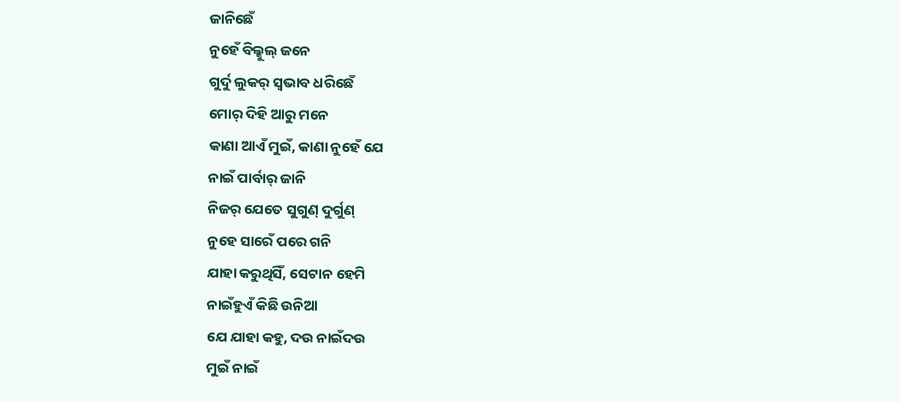ଜାନିଛେଁ
ନୁହେଁ ବିଲ୍କୁଲ୍ ଜନେ
ଗୁର୍ଦୁ ଲୁକର୍ ସ୍ବଭାବ ଧରିଛେଁ
ମୋର୍ ଦିହି ଆରୁ ମନେ
କାଣା ଆଏଁ ମୁଇଁ, କାଣା ନୁହେଁ ଯେ
ନାଇଁ ପାର୍ବାର୍ ଜାନି
ନିଜର୍ ଯେତେ ସୁଗୁଣ୍ ଦୁର୍ଗୁଣ୍
ନୁହେ ସାରେଁ ପରେ ଗନି
ଯାହା କରୁଥିସିଁ, ସେଟାନ ହେମି
ନାଇଁହୁଏଁ କିଛି ଉନିଆ
ଯେ ଯାହା କହୁ, ଦଉ ନାଇଁଦଉ
ମୁଇଁ ନାଇଁ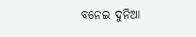ବନେଇ ଦୁନିଆ